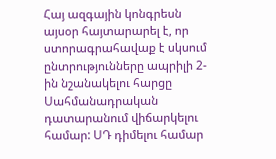Հայ ազգային կոնգրեսն այսօր հայտարարել է, որ ստորագրահավաք է սկսում ընտրությունները ապրիլի 2-ին նշանակելու հարցը Սահմանադրական դատարանում վիճարկելու համար: ՍԴ դիմելու համար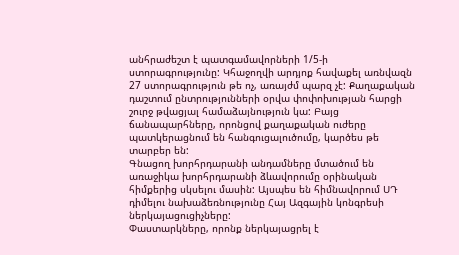անհրաժեշտ է պատգամավորների 1/5-ի ստորագրությունը: Կհաջողվի արդյոք հավաքել առնվազն 27 ստորագրություն թե ոչ, առայժմ պարզ չէ: Քաղաքական դաշտում ընտրությունների օրվա փոփոխության հարցի շուրջ թվացյալ համաձայնություն կա: Բայց ճանապարհները, որոնցով քաղաքական ուժերը պատկերացնում են հանգուցալուծումը, կարծես թե տարբեր են:
Գնացող խորհրդարանի անդամները մտածում են առաջիկա խորհրդարանի ձևավորումը օրինական հիմքերից սկսելու մասին: Այսպես են հիմնավորում ՍԴ դիմելու նախաձեռնությունը Հայ Ազգային կոնգրեսի ներկայացուցիչները:
Փաստարկները, որոնք ներկայացրել է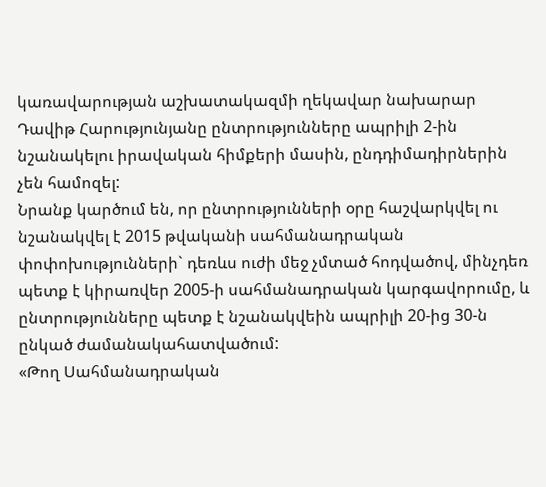կառավարության աշխատակազմի ղեկավար նախարար Դավիթ Հարությունյանը ընտրությունները ապրիլի 2-ին նշանակելու իրավական հիմքերի մասին, ընդդիմադիրներին չեն համոզել:
Նրանք կարծում են, որ ընտրությունների օրը հաշվարկվել ու նշանակվել է 2015 թվականի սահմանադրական փոփոխությունների` դեռևս ուժի մեջ չմտած հոդվածով, մինչդեռ պետք է կիրառվեր 2005-ի սահմանադրական կարգավորումը, և ընտրությունները պետք է նշանակվեին ապրիլի 20-ից 30-ն ընկած ժամանակահատվածում:
«Թող Սահմանադրական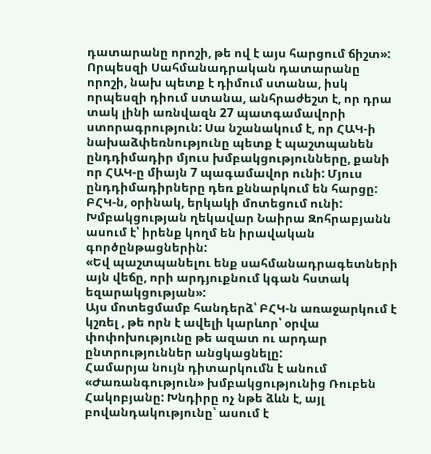դատարանը որոշի, թե ով է այս հարցում ճիշտ»:
Որպեսզի Սահմանադրական դատարանը որոշի, նախ պետք է դիմում ստանա, իսկ որպեսզի դիում ստանա, անհրաժեշտ է, որ դրա տակ լինի առնվազն 27 պատգամավորի ստորագրություն: Սա նշանակում է, որ ՀԱԿ-ի նախաձփեռնությունը պետք է պաշտպանեն ընդդիմադիր մյուս խմբակցությունները, քանի որ ՀԱԿ-ը միայն 7 պագամավոր ունի: Մյուս ընդդիմադիրները դեռ քննարկում են հարցը:
ԲՀԿ-ն, օրինակ, երկակի մոտեցում ունի: Խմբակցության ղեկավար Նաիրա Զոհրաբյանն ասում է՝ իրենք կողմ են իրավական գործընթացներին:
«Եվ պաշտպանելու ենք սահմանադրագետների այն վեճը, որի արդյուքնում կգան հստակ եզարակցության»:
Այս մոտեցմամբ հանդերձ՝ ԲՀԿ-ն առաջարկում է կշռել , թե որն է ավելի կարևոր՝ օրվա փոփոխությունը թե ազատ ու արդար ընտրություններ անցկացնելը:
Համարյա նույն դիտարկումն է անում «Ժառանգություն» խմբակցությունից Ռուբեն Հակոբյանը: Խնդիրը ոչ նթե ձևն է, այլ բովանդակությունը՝ ասում է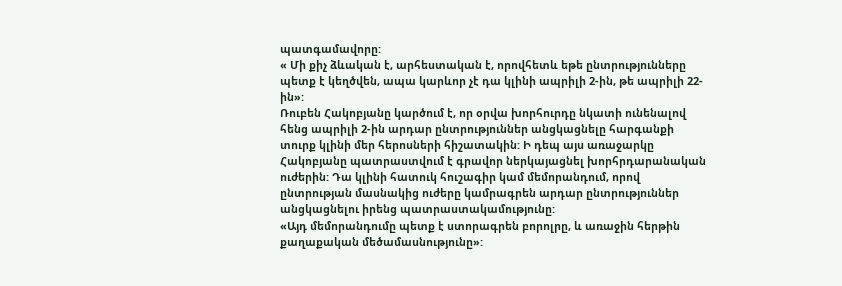պատգամավորը:
« Մի քիչ ձևական է, արհեստական է, որովհետև եթե ընտրությունները պետք է կեղծվեն, ապա կարևոր չէ դա կլինի ապրիլի 2-ին, թե ապրիլի 22-ին»:
Ռուբեն Հակոբյանը կարծում է, որ օրվա խորհուրդը նկատի ունենալով հենց ապրիլի 2-ին արդար ընտրություններ անցկացնելը հարգանքի տուրք կլինի մեր հերոսների հիշատակին: Ի դեպ այս առաջարկը Հակոբյանը պատրաստվում է գրավոր ներկայացնել խորհրդարանական ուժերին: Դա կլինի հատուկ հուշագիր կամ մեմորանդում, որով ընտրության մասնակից ուժերը կամրագրեն արդար ընտրություններ անցկացնելու իրենց պատրաստակամությունը:
«Այդ մեմորանդումը պետք է ստորագրեն բորոլրը, և առաջին հերթին քաղաքական մեծամասնությունը»: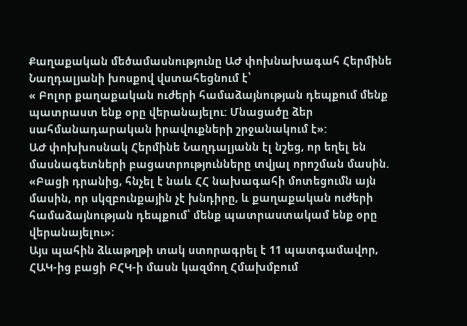Քաղաքական մեծամասնությունը ԱԺ փոխնախագահ Հերմինե Նաղդալյանի խոսքով վստահեցնում է՝
« Բոլոր քաղաքական ուժերի համաձայնության դեպքում մենք պատրաստ ենք օրը վերանայելու: Մնացածը ձեր սահմանադարական իրավուքների շրջանակում է»:
ԱԺ փոխխոսնակ Հերմինե Նաղդալյանն էլ նշեց, որ եղել են մասնագետների բացատրությունները տվյալ որոշման մասին. «Բացի դրանից, հնչել է նաև ՀՀ նախագահի մոտեցումն այն մասին, որ սկզբունքային չէ խնդիրը, և քաղաքական ուժերի համաձայնության դեպքում՝ մենք պատրաստակամ ենք օրը վերանայելու»։
Այս պահին ձևաթղթի տակ ստորագրել է 11 պատգամավոր, ՀԱԿ-ից բացի ԲՀԿ-ի մասն կազմող Հմախմբում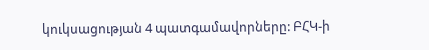կուկսացության 4 պատգամավորները: ԲՀԿ-ի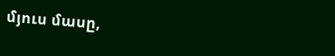մյուս մասը,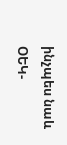ինչպես նաև ՕԵԿ-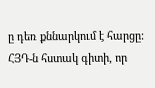ը դեռ քննարկում է հարցը: ՀՅԴ-ն հստակ գիտի, որ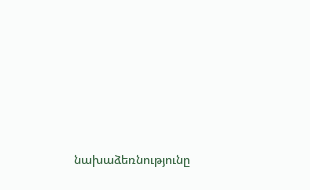նախաձեռնությունը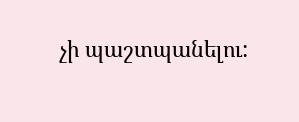չի պաշտպանելու: